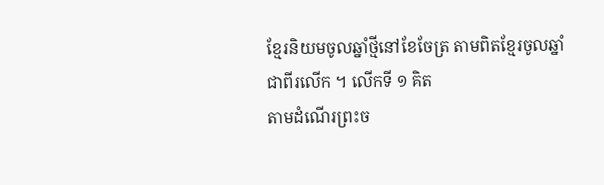ខ្មែរនិយមចូលឆ្នាំថ្មីនៅខែចែត្រ តាមពិតខ្មែរចូលឆ្នាំជាពីរលើក ។ លើកទី ១ គិត
តាមដំណើរព្រះច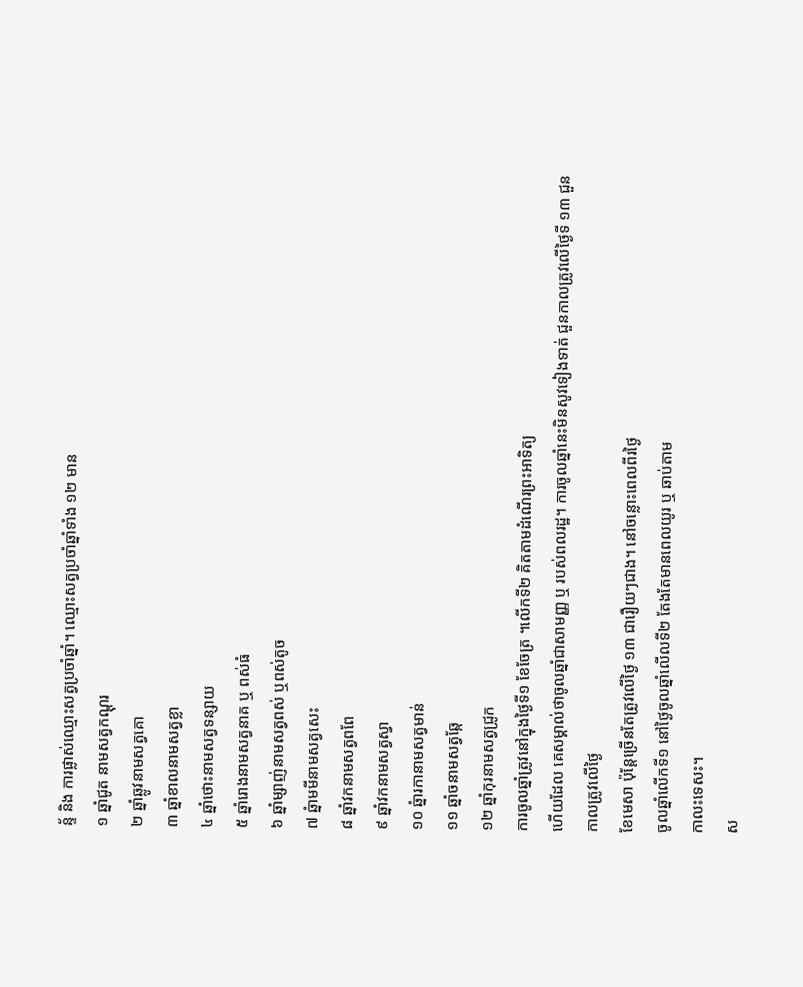ន្ទ័ និង ការផ្លាស់ឈ្មោះសត្វប្រចាំឆ្នាំ។ ឈ្មោះសត្វប្រចាំឆ្នាំទាំង ១២ មាន
១ ឆ្នាំជូត នាមសត្វកណ្តុរ
២ ឆ្នាំឆ្លូវនាមសត្វគោ
៣ ឆ្នាំខាលនាមសត្វខ្លា
៤ ឆ្នាំថោះនាមសត្វទន្សាយ
៥ ឆ្នាំរោងនាមសត្វនាគ ឬ ពស់ធំ
៦ ឆ្នាំម្សាញ់នាមសត្វពស់ ឬពស់តូច
៧ ឆ្នំាមមីនាមសត្វសេះ
៨ ឆ្នាំវកនាមសត្វពពែ
៩ ឆ្នាំវកនាមសត្វស្វា
១០ ឆ្នំារកានាមសត្វមាន់
១១ ឆ្នាំចនាមសត្វឆ្កែ
១២ ឆ្នាំកុរនាមសត្វជ្រូក
ការចូលឆ្នាំត្រូវនៅក្នុងថ្ងៃទី១ ខែចែត្រ ។លើកទី២ គិតតាមដំណើរព្រះអាទិត្យ
ហើយដែល គេសម្គាល់ថាចូលឆ្នាំជាសាមញ្ញ ឬ របស់ពលរដ្ឋ។ ការចូលឆ្នាំនេះមិនសូវទៀងទាត់ ជួនកាលត្រូវលើថ្ងៃទី ១៣ ជួនកាលត្រូវលើថ្ងៃ
ខែមេសា ប៉ុន្តែច្រើនតែត្រូវលើថ្ងៃ ១៣ ជារឿយៗជាង។ នៅចន្លោះពេលពីរថ្ងៃ
ចូលឆ្នាំលើកទី១ នៅថ្ងៃចូលឆ្នាំលើលទី២ តែងតែមានពេលយូរ ឬ ឆាប់តាម
កាលះទេសះ។
ស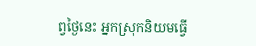ព្វថ្ងៃនេះ អ្នកស្រុកនិយមធ្វើ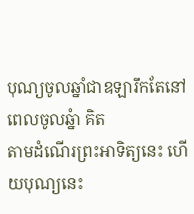បុណ្យចូលឆ្នាំជាឧឡារឹកតែនៅពេលចូលឆ្នំា គិត
តាមដំណើរព្រះអាទិត្យនេះ ហើយបុណ្យនេះ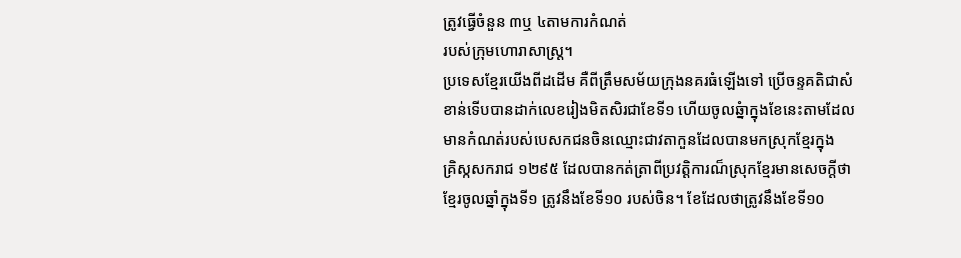ត្រូវធ្វើចំនួន ៣ឬ ៤តាមការកំណត់
របស់ក្រុមហោរាសាស្ត្រ។
ប្រទេសខ្មែរយើងពីដដើម គឺពីត្រឹមសម័យក្រុងនគរធំឡើងទៅ ប្រើចន្ទគតិជាសំ
ខាន់ទើបបានដាក់លេខរៀងមិតសិរជាខែទី១ ហើយចូលឆ្នំាក្នុងខែនេះតាមដែល
មានកំណត់របស់បេសកជនចិនឈ្មោះជាវតាកួនដែលបានមកស្រុកខ្មែរក្នុង
គ្រិស្កសករាជ ១២៩៥ ដែលបានកត់ត្រាពីប្រវត្តិការណ៏ស្រុកខ្មែរមានសេចក្តីថា
ខ្មែរចូលឆ្នាំក្នុងទី១ ត្រូវនឹងខែទី១០ របស់ចិន។ ខែដែលថាត្រូវនឹងខែទី១០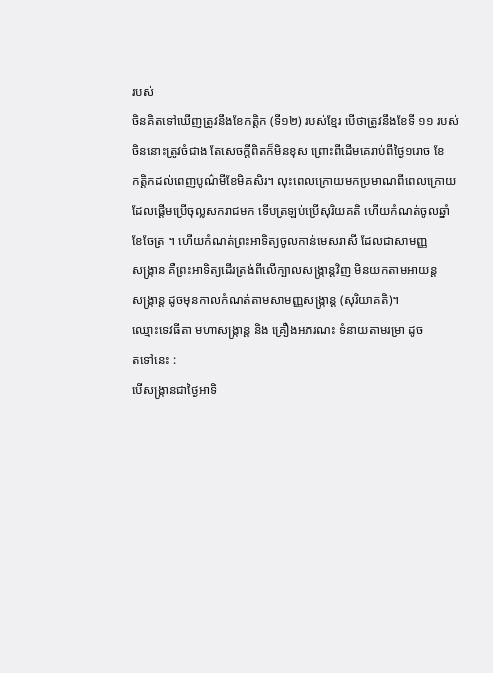របស់
ចិនគិតទៅឃើញត្រូវនឹងខែកតិ្តក (ទី១២) របស់ខ្មែរ បើថាត្រូវនឹងខែទី ១១ របស់
ចិននោះត្រូវចំជាង តែសេចក្តីពិតក៏មិនខុស ព្រោះពីដើមគេរាប់ពីថ្ងៃ១រោច ខែ
កត្តិកដល់ពេញបូណ៌មីខែមិគសិរ។ លុះពេលក្រោយមកប្រមាណពីពេលក្រោយ
ដែលផ្តើមប្រើចុល្លសករាជមក ទើបត្រឡប់ប្រើសុរិយគតិ ហើយកំណត់ចូលឆ្នាំ
ខែចែត្រ ។ ហើយកំណត់ព្រះអាទិត្យចូលកាន់មេសរាសី ដែលជាសាមញ្ញ
សង្រ្កាន គឺព្រះអាទិត្យដើរត្រង់ពីលើក្បាលសង្រ្កាន្តវិញ មិនយកតាមអាយន្ត
សង្រ្កាន្ត ដូចមុនកាលកំណត់តាមសាមញ្ញសង្រ្កាន្ត (សុរិយាគតិ)។
ឈ្មោះទេវធីតា មហាសង្រ្កាន្ត និង គ្រឿងអភរណះ ទំនាយតាមរម្រា ដូច
តទៅនេះ :
បើសង្រ្កានជាថ្ងៃអាទិ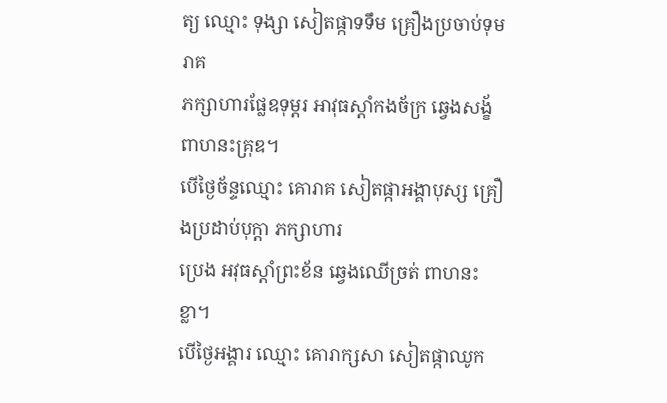ត្យ ឈ្មោះ ទុង្សា សៀតផ្កាទទឹម គ្រឿងប្រចាប់ទុមរាគ
ភក្សាហារផ្លែឧទុម្តរ អាវុធស្តាំកងច័ក្រ ឆ្វេងសង្ខ័ពាហនះគ្រុឌ។
បើថ្ងៃច័ន្ទឈ្មោះ គោរាគ សៀតផ្កាអង្គាបុស្ស គ្រឿងប្រដាប់បុក្តា ភក្សាហារ
ប្រេង អវុធស្តាំព្រះខ័ន ឆ្វេងឈើច្រត់ ពាហនះខ្លា។
បើថ្ងៃអង្គារ ឈ្មោះ គោរាក្សសា សៀតផ្កាឈូក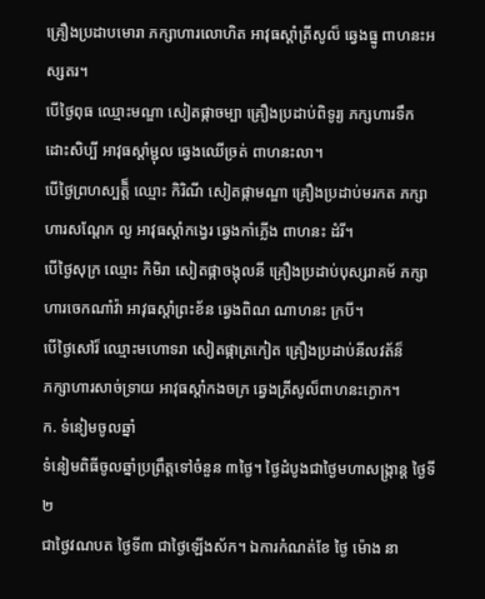គ្រឿងប្រដាបមោរា ភក្សាហារលោហិត អាវុធស្តាំត្រីសូល៏ ឆ្វេងធ្នូ ពាហនះអស្សតរ។
បើថ្ងៃពុធ ឈ្មោះមណ្ឌា សៀតផ្កាចម្បា គ្រឿងប្រដាប់ពិទូរ្យ ភក្សហារទឹក
ដោះសិប្បី អាវុធស្តាំម្ជុល ឆ្វេងឈើច្រត់ ពាហនះលា។
បើថ្ងៃព្រហស្បត្តិ៏ ឈ្មោះ កិរិណី សៀតផ្កាមណ្ឌា គ្រឿងប្រដាប់មរកត ភក្សា
ហារសណ្តែក ល្ង អាវុធស្តាំកង្វេរ ឆ្វេងកាំភ្លើង ពាហនះ ដំរី។
បើថ្ងៃសុក្រ ឈ្មោះ កិមិរា សៀតផ្កាចង្កុលនី គ្រឿងប្រដាប់បុស្សរាគម័ ភក្សា
ហារចេកណាំវ៉ា អាវុធស្តាំព្រះខ័ន ឆ្វេងពិណ ណាហនះ ក្របី។
បើថ្ងៃសៅរ៏ ឈ្មោះមហោទរា សៀតផ្កាត្រកៀត គ្រឿងប្រដាប់នីលវត័ន៏
ភក្សាហារសាច់ទ្រាយ អាវុធស្តាំកងចក្រ ឆ្វេងត្រីសូល៏ពាហនះក្ងោក។
ក. ទំនៀមចូលឆ្នាំ
ទំនៀមពិធីចូលឆ្នាំប្រព្រឹត្តទៅចំនួន ៣ថ្ងៃ។ ថ្ងៃដំបូងជាថ្ងៃមហាសង្ក្រាន្ត ថ្ងៃទី២
ជាថ្ងៃវណបត ថ្ងៃទី៣ ជាថ្ងៃឡើងស័ក។ ឯការកំណត់ខែ ថ្ងៃ ម៉ោង នា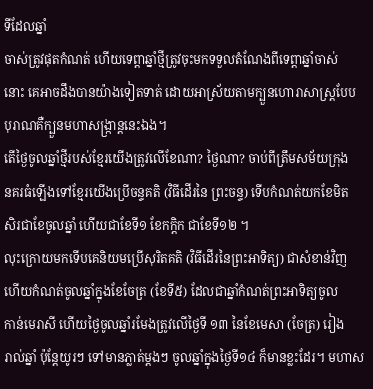ទីដែលឆ្នាំ
ចាស់ត្រូវផុតកំណត់ ហើយទេព្តាឆ្នាំថ្មីត្រូវចុះមកទទួលតំណែងពីទេព្តាឆ្នាំចាស់
នោះ គេអាចដឹងបានយ៉ាងទៀតទាត់ ដោយអាស្រ័យតាមក្បួនហោរាសាស្រ្តបែប
បុរាណគឺក្បួនមហាសង្ក្រាន្តនេះឯង។
តើថ្ងៃចូលឆ្នាំថ្មីរបស់ខ្មែរយើងត្រូវលើខែណា? ថ្ងៃណា? ចាប់ពីត្រឹមសម័យក្រុង
នគរធំឡើងទៅខ្មែរយើងប្រើចន្ទគតិ (វិធីដើរនៃ ព្រះចន្ទ) ទើបកំណត់យកខែមិត
សិរជាខែចូលឆ្នាំ ហើយជាខែទី១ ខែកក្តិក ជាខែទី១២ ។
លុះក្រោយមកទើបគេនិយមប្រើសុរិតគតិ (វិធីដើរនៃព្រះអាទិត្យ) ជាសំខាន់វិញ
ហើយកំណត់ចូលឆ្នាំក្នុងខែចែត្រ (ខែទី៥) ដែលជាឆ្នាំកំណត់ព្រះអាទិត្យចូល
កាន់មេរាសី ហើយថ្ងៃចូលឆ្នាំរមែងត្រូវលើថ្ងៃទី ១៣ នៃខែមេសា (ចែត្រ) រៀង
រាល់ឆ្នាំ ប៉ុន្តែយូរៗ ទៅមានភ្លាត់ម្តងៗ ចូលឆ្នាំក្នុងថ្ងៃទី១៤ ក៏មានខ្លះដែរ។ មហាស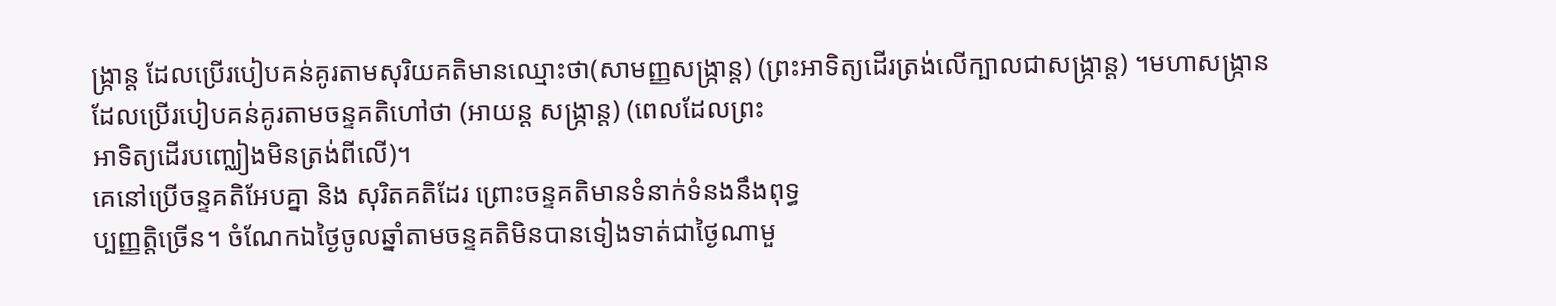ង្រ្កាន្ត ដែលប្រើរបៀបគន់គូរតាមសុរិយគតិមានឈ្មោះថា(សាមញ្ញសង្រ្កាន្ត) (ព្រះអាទិត្យដើរត្រង់លើក្បាលជាសង្រ្កាន្ត) ។មហាសង្រ្កាន
ដែលប្រើរបៀបគន់គូរតាមចន្ទគតិហៅថា (អាយន្ត សង្រ្កាន្ត) (ពេលដែលព្រះ
អាទិត្យដើរបញ្ឈៀងមិនត្រង់ពីលើ)។
គេនៅប្រើចន្ទគតិអែបគ្នា និង សុរិតគតិដែរ ព្រោះចន្ទគតិមានទំនាក់ទំនងនឹងពុទ្ធ
ប្បញ្ញត្តិច្រើន។ ចំណែកឯថ្ងៃចូលឆ្នាំតាមចន្ទគតិមិនបានទៀងទាត់ជាថ្ងៃណាមួ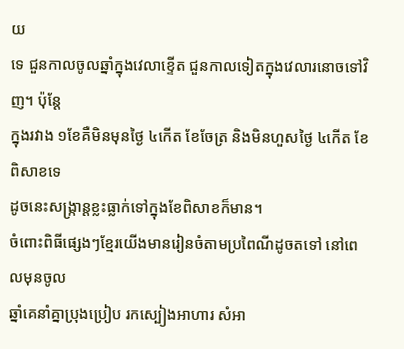យ
ទេ ជួនកាលចូលឆ្នាំក្នុងវេលាខ្ទើត ជួនកាលទៀតក្នុងវេលារនោចទៅវិញ។ ប៉ុន្តែ
ក្នុងរវាង ១ខែគឺមិនមុនថ្ងៃ ៤កើត ខែចែត្រ និងមិនហួសថ្ងៃ ៤កើត ខែពិសាខទេ
ដូចនេះសង្ក្រាន្តខ្លះធ្លាក់ទៅក្នុងខែពិសាខក៏មាន។
ចំពោះពិធីផ្សេងៗខ្មែរយើងមានរៀនចំតាមប្រពៃណីដូចតទៅ នៅពេលមុនចូល
ឆ្នាំគេនាំគ្នាប្រុងប្រៀប រកស្បៀងអាហារ សំអា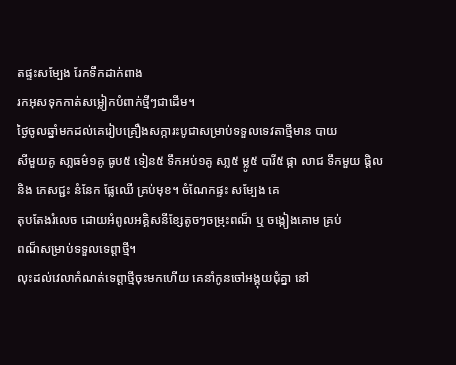តផ្ទះសម្បែង រែកទឹកដាក់ពាង
រកអុសទុកកាត់សម្លៀកបំពាក់ថ្មីៗជាដើម។
ថ្ងៃចូលឆ្នាំមកដល់គេរៀបគ្រឿងសក្ការះបូជាសម្រាប់ទទួលទេវតាថ្មីមាន បាយ
សីមួយគូ សា្លធម៌១គូ ធូប៥ ទៀន៥ ទឹកអប់១គូ សា្ល៥ ម្លូ៥ បារី៥ ផ្កា លាជ ទឹកមួយ ផ្តិល និង ភេសជ្ជះ នំនែក ផ្លែឈើ គ្រប់មុខ។ ចំណែកផ្ទះ សម្បែង គេ
តុបតែងរំលេច ដោយអំពូលអគិ្គសនីខ្សែតូចៗចម្រុះពណ៏ ឬ ចង្កៀងគោម គ្រប់
ពណ៏សម្រាប់ទទួលទេព្តាថ្មី។
លុះដល់វេលាកំណត់ទេព្តាថ្មីចុះមកហើយ គេនាំកូនចៅអង្គុយជុំគ្នា នៅ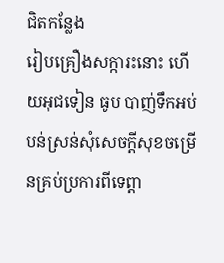ជិតកន្លែង
រៀបគ្រឿងសក្ការះនោះ ហើយអុជទៀន ធូប បាញ់ទឹកអប់បន់ស្រន់សុំសេចក្តីសុខចម្រើនគ្រប់ប្រការពីទេព្តា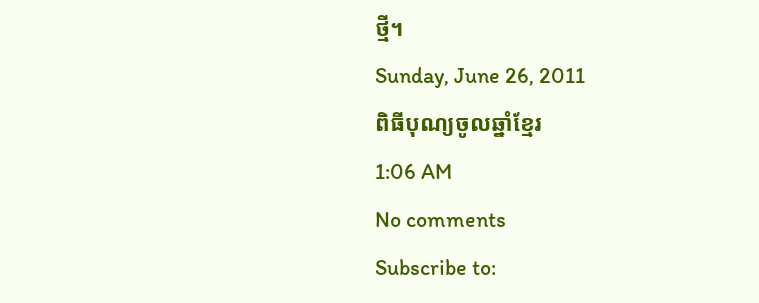ថ្មី។
Sunday, June 26, 2011
ពិធីបុណ្យចូលឆ្នាំខែ្មរ
1:06 AM
No comments
Subscribe to: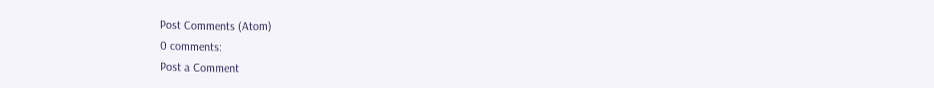Post Comments (Atom)
0 comments:
Post a Comment